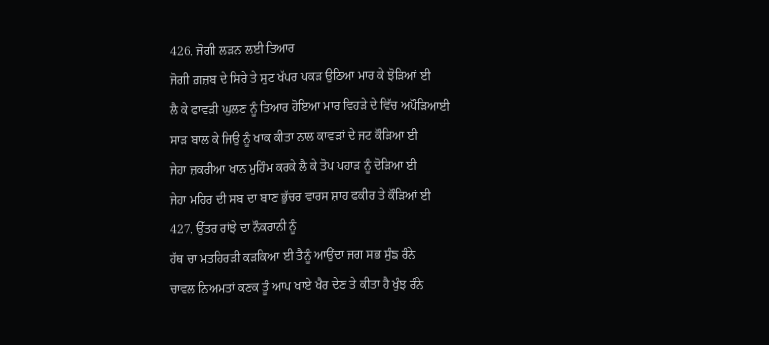426. ਜੋਗੀ ਲੜਨ ਲਈ ਤਿਆਰ
ਜੋਗੀ ਗ਼ਜ਼ਬ ਦੇ ਸਿਰੇ ਤੇ ਸੁਟ ਖੱਪਰ ਪਕੜ ਉਠਿਆ ਮਾਰ ਕੇ ਝੋੜਿਆਂ ਈ
ਲੈ ਕੇ ਫਾਵੜੀ ਘੁਲਣ ਨੂੰ ਤਿਆਰ ਹੋਇਆ ਮਾਰ ਵਿਹੜੇ ਦੇ ਵਿੱਚ ਅਪੌੜਿਆਈ
ਸਾੜ ਬਾਲ ਕੇ ਜਿਉ ਨੂੰ ਖਾਕ ਕੀਤਾ ਨਾਲ ਕਾਵੜਾਂ ਦੇ ਜਟ ਕੌੜਿਆ ਈ
ਜੇਹਾ ਜ਼ਕਰੀਆ ਖਾਨ ਮੁਹਿੰਮ ਕਰਕੇ ਲੈ ਕੇ ਤੋਪ ਪਹਾੜ ਨੂੰ ਦੋੜਿਆ ਈ
ਜੇਹਾ ਮਹਿਰ ਦੀ ਸਬ ਦਾ ਬਾਣ ਭੁੱਚਰ ਵਾਰਸ ਸ਼ਾਹ ਫਕੀਰ ਤੇ ਕੌੜਿਆਂ ਈ
427. ਉੱਤਰ ਰਾਂਝੇ ਦਾ ਨੌਕਰਾਨੀ ਨੂੰ
ਹੱਥ ਚਾ ਮਤਹਿਰੜੀ ਕੜਕਿਆ ਈ ਤੈਨੂੰ ਆਉਂਦਾ ਜਗ ਸਭ ਸੁੰਙ ਰੰਨੇ
ਚਾਵਲ ਨਿਅਮਤਾਂ ਕਣਕ ਤੂੰ ਆਪ ਖਾਏ ਖੈਰ ਦੇਣ ਤੇ ਕੀਤਾ ਹੈ ਖੁੰਝ ਰੰਨੇ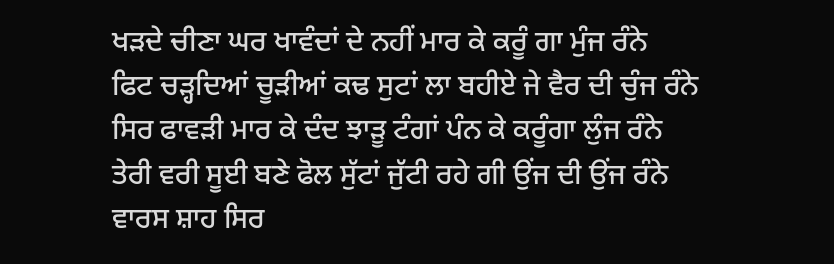ਖੜਦੇ ਚੀਣਾ ਘਰ ਖਾਵੰਦਾਂ ਦੇ ਨਹੀਂ ਮਾਰ ਕੇ ਕਰੂੰ ਗਾ ਮੁੰਜ ਰੰਨੇ
ਫਿਟ ਚੜ੍ਹਦਿਆਂ ਚੂੜੀਆਂ ਕਢ ਸੁਟਾਂ ਲਾ ਬਹੀਏ ਜੇ ਵੈਰ ਦੀ ਚੁੰਜ ਰੰਨੇ
ਸਿਰ ਫਾਵੜੀ ਮਾਰ ਕੇ ਦੰਦ ਝਾੜੂ ਟੰਗਾਂ ਪੰਨ ਕੇ ਕਰੂੰਗਾ ਲੁੰਜ ਰੰਨੇ
ਤੇਰੀ ਵਰੀ ਸੂਈ ਬਣੇ ਫੋਲ ਸੁੱਟਾਂ ਜੁੱਟੀ ਰਹੇ ਗੀ ਉਂਜ ਦੀ ਉਂਜ ਰੰਨੇ
ਵਾਰਸ ਸ਼ਾਹ ਸਿਰ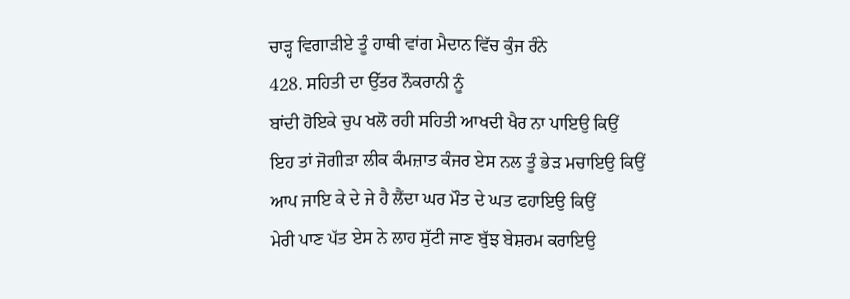ਚਾੜ੍ਹ ਵਿਗਾੜੀਏ ਤੂੰ ਹਾਥੀ ਵਾਂਗ ਮੈਦਾਨ ਵਿੱਚ ਕੁੰਜ ਰੰਨੇ
428. ਸਹਿਤੀ ਦਾ ਉੱਤਰ ਨੌਕਰਾਨੀ ਨੂੰ
ਬਾਂਦੀ ਹੋਇਕੇ ਚੁਪ ਖਲੋ ਰਹੀ ਸਹਿਤੀ ਆਖਦੀ ਖੈਰ ਨਾ ਪਾਇਉ ਕਿਉਂ
ਇਹ ਤਾਂ ਜੋਗੀੜਾ ਲੀਕ ਕੰਮਜ਼ਾਤ ਕੰਜਰ ਏਸ ਨਲ ਤੂੰ ਭੇੜ ਮਚਾਇਉ ਕਿਉਂ
ਆਪ ਜਾਇ ਕੇ ਦੇ ਜੇ ਹੈ ਲੈਂਦਾ ਘਰ ਮੌਤ ਦੇ ਘਤ ਫਹਾਇਉ ਕਿਉਂ
ਮੇਰੀ ਪਾਣ ਪੱਤ ਏਸ ਨੇ ਲਾਹ ਸੁੱਟੀ ਜਾਣ ਬੁੱਝ ਬੇਸ਼ਰਮ ਕਰਾਇਉ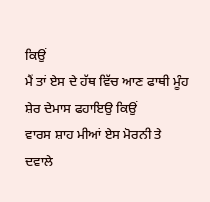ਕਿਉਂ
ਮੈਂ ਤਾਂ ਏਸ ਦੇ ਹੱਥ ਵਿੱਚ ਆਣ ਫਾਥੀ ਮੂੰਹ ਸ਼ੇਰ ਦੇਮਾਸ ਫਹਾਇਉ ਕਿਉਂ
ਵਾਰਸ ਸ਼ਾਹ ਮੀਆਂ ਏਸ ਮੋਰਨੀ ਤੇ ਦਵਾਲੇ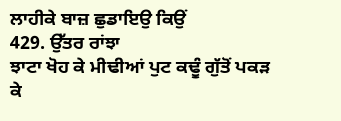ਲਾਹੀਕੇ ਬਾਜ਼ ਛੁਡਾਇਉ ਕਿਉਂ
429. ਉੱਤਰ ਰਾਂਝਾ
ਝਾਟਾ ਖੋਹ ਕੇ ਮੀਢੀਆਂ ਪੁਟ ਕਢੂੰ ਗੁੱਤੋਂ ਪਕੜ ਕੇ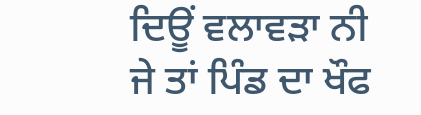ਦਿਊਂ ਵਲਾਵੜਾ ਨੀ
ਜੇ ਤਾਂ ਪਿੰਡ ਦਾ ਖੌਫ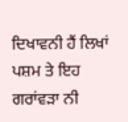ਦਿਖਾਵਨੀ ਹੈਂ ਲਿਖਾਂ ਪਸ਼ਮ ਤੇ ਇਹ ਗਰਾਂਵੜਾ ਨੀ